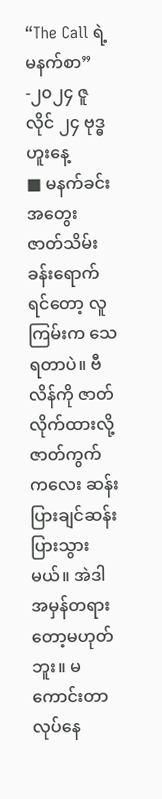“The Call ရဲ့ မနက်စာ”
-၂၀၂၄ ဇူလိုင် ၂၄ ဗုဒ္ဓဟူးနေ့
■ မနက်ခင်းအတွေး
ဇာတ်သိမ်းခန်းရောက်ရင်တော့ လူကြမ်းက သေရတာပဲ။ ဗီလိန်ကို ဇာတ်လိုက်ထားလို့ ဇာတ်ကွက်ကလေး ဆန်းပြားချင်ဆန်းပြားသွားမယ်။ အဲဒါ အမှန်တရားတော့မဟုတ်ဘူး။ မကောင်းတာလုပ်နေ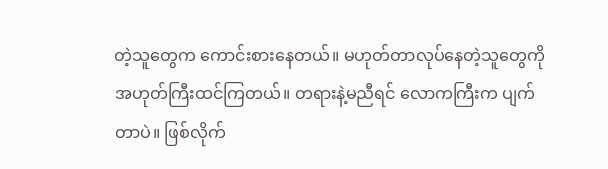တဲ့သူတွေက ကောင်းစားနေတယ်။ မဟုတ်တာလုပ်နေတဲ့သူတွေကို အဟုတ်ကြီးထင်ကြတယ်။ တရားနဲ့မညီရင် လောကကြီးက ပျက်တာပဲ။ ဖြစ်လိုက်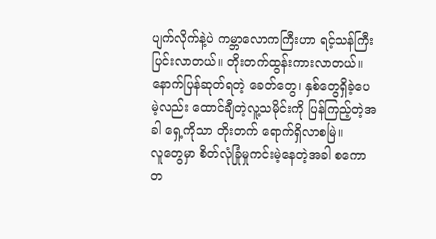ပျက်လိုက်နဲ့ပဲ ကမ္ဘာလောကကြီးဟာ ရင့်သန်ကြီးပြင်းလာတယ်။ တိုးတက်ထွန်းကားလာတယ်။ နောက်ပြန်ဆုတ်ရတဲ့ ခေတ်တွေ၊ နှစ်တွေရှိခဲ့ပေမဲ့လည်း ထောင်ချီတဲ့လူ့သမိုင်းကို ပြန်ကြည့်တဲ့အခါ ရှေ့ကိုသာ တိုးတက် ရောက်ရှိလာစမြဲ။
လူတွေမှာ စိတ်လုံခြုံမှုကင်းမဲ့နေတဲ့အခါ စကောတ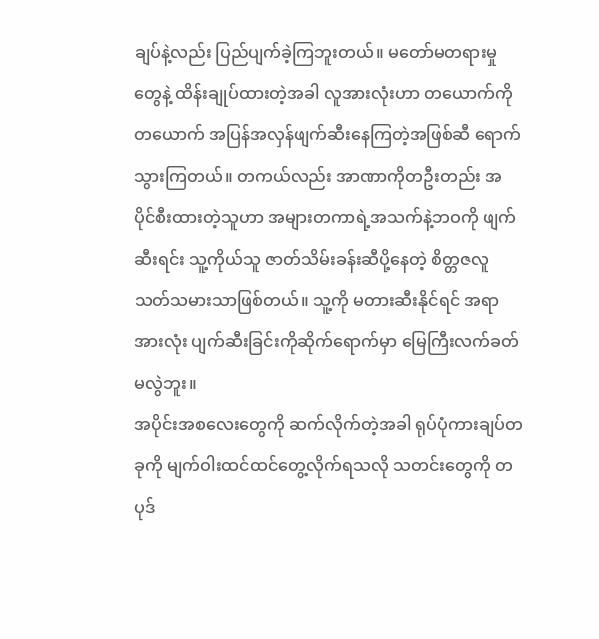ချပ်နဲ့လည်း ပြည်ပျက်ခဲ့ကြဘူးတယ်။ မတော်မတရားမှုတွေနဲ့ ထိန်းချုပ်ထားတဲ့အခါ လူအားလုံးဟာ တယောက်ကိုတယောက် အပြန်အလှန်ဖျက်ဆီးနေကြတဲ့အဖြစ်ဆီ ရောက်သွားကြတယ်။ တကယ်လည်း အာဏာကိုတဦးတည်း အပိုင်စီးထားတဲ့သူဟာ အများတကာရဲ့အသက်နဲ့ဘဝကို ဖျက်ဆီးရင်း သူ့ကိုယ်သူ ဇာတ်သိမ်းခန်းဆီပို့နေတဲ့ စိတ္တဇလူသတ်သမားသာဖြစ်တယ်။ သူ့ကို မတားဆီးနိုင်ရင် အရာအားလုံး ပျက်ဆီးခြင်းကိုဆိုက်ရောက်မှာ မြေကြီးလက်ခတ်မလွဲဘူး။
အပိုင်းအစလေးတွေကို ဆက်လိုက်တဲ့အခါ ရုပ်ပုံကားချပ်တခုကို မျက်ဝါးထင်ထင်တွေ့လိုက်ရသလို သတင်းတွေကို တပုဒ်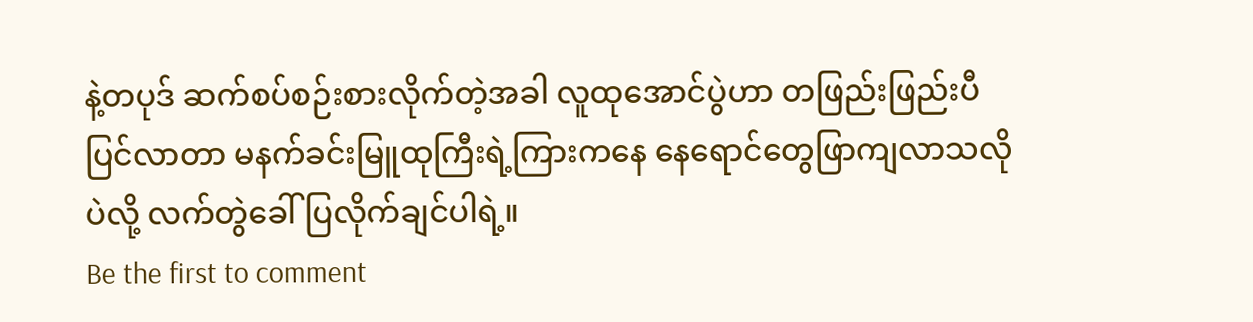နဲ့တပုဒ် ဆက်စပ်စဉ်းစားလိုက်တဲ့အခါ လူထုအောင်ပွဲဟာ တဖြည်းဖြည်းပီပြင်လာတာ မနက်ခင်းမြူထုကြီးရဲ့ကြားကနေ နေရောင်တွေဖြာကျလာသလိုပဲလို့ လက်တွဲခေါ်ပြလိုက်ချင်ပါရဲ့။
Be the first to comment